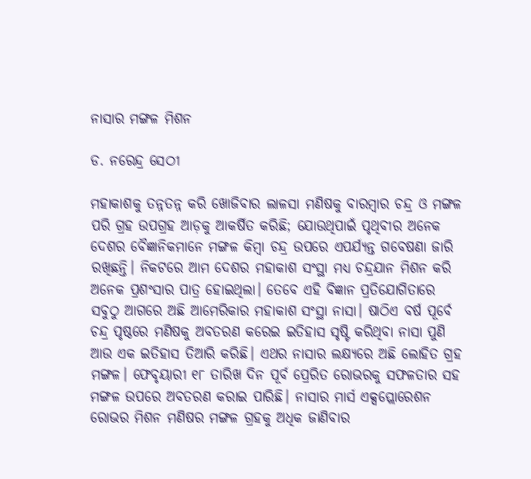ନାସାର ମଙ୍ଗଳ ମିଶନ

ଡ. ନରେନ୍ଦ୍ର ସେଠୀ

ମହାକାଶକୁ ତନ୍ନତନ୍ନ କରି ଖୋଜିବାର ଲାଳସା ମଣିଷକୁ ବାରମ୍ବାର ଚନ୍ଦ୍ର ଓ ମଙ୍ଗଳ ପରି ଗ୍ରହ ଉପଗ୍ରହ ଆଡ଼କୁ ଆକର୍ଷିତ କରିଛି; ଯୋଉଥିପାଇଁ ପୃଥିବୀର ଅନେକ ଦେଶର ବୈଜ୍ଞାନିକମାନେ ମଙ୍ଗଳ କିମ୍ବା ଚନ୍ଦ୍ର ଉପରେ ଏପର୍ଯ୍ୟନ୍ତ ଗବେଷଣା ଜାରି ରଖିଛନ୍ତି। ନିକଟରେ ଆମ ଦେଶର ମହାକାଶ ସଂସ୍ଥା ମଧ୍ୟ ଚନ୍ଦ୍ରଯାନ ମିଶନ କରି ଅନେକ ପ୍ରଶଂସାର ପାତ୍ର ହୋଇଥିଲା। ତେବେ ଏହି ବିଜ୍ଞାନ ପ୍ରତିଯୋଗିତାରେ ସବୁଠୁ ଆଗରେ ଅଛି ଆମେରିକାର ମହାକାଶ ସଂସ୍ଥା ନାସା। ଷାଠିଏ ବର୍ଷ ପୂର୍ବେ ଚନ୍ଦ୍ର ପୃଷ୍ଠରେ ମଣିଷକୁ ଅବତରଣ କରେଇ ଇତିହାସ ସୃଷ୍ଟି କରିଥିବା ନାସା ପୁଣି ଆଉ ଏକ ଇତିହାସ ତିଆରି କରିଛି। ଏଥର ନାସାର ଲକ୍ଷ୍ୟରେ ଅଛି ଲୋହିତ ଗ୍ରହ ମଙ୍ଗଳ। ଫେବୃୟାରୀ ୧୮ ତାରିଖ ଦିନ ପୂର୍ବ ପ୍ରେରିତ ରୋଭରକୁ ସଫଳତାର ସହ ମଙ୍ଗଳ ଉପରେ ଅବତରଣ କରାଇ ପାରିଛି। ନାସାର ମାର୍ସ ଏକ୍ସପ୍ଲୋରେଶନ ରୋଭର ମିଶନ ମଣିଷର ମଙ୍ଗଳ ଗ୍ରହକୁ ଅଧିକ ଜାଣିବାର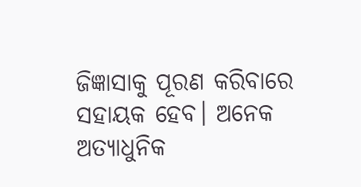ଜିଜ୍ଞାସାକୁ ପୂରଣ କରିବାରେ ସହାୟକ ହେବ। ଅନେକ ଅତ୍ୟାଧୁନିକ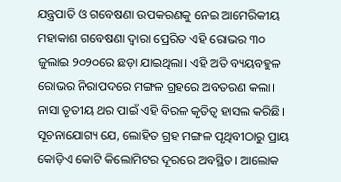ଯନ୍ତ୍ରପାତି ଓ ଗବେଷଣା ଉପକରଣକୁ ନେଇ ଆମେରିକୀୟ ମହାକାଶ ଗବେଷଣା ଦ୍ୱାରା ପ୍ରେରିତ ଏହି ରୋଭର ୩୦ ଜୁଲାଇ ୨୦୨୦ରେ ଛଡ଼ା ଯାଇଥିଲା। ଏହି ଅତି ବ୍ୟୟବହୁଳ ରୋଭର ନିରାପଦରେ ମଙ୍ଗଳ ଗ୍ରହରେ ଅବତରଣ କଲା। ନାସା ତୃତୀୟ ଥର ପାଇଁ ଏହି ବିରଳ କୃତିତ୍ୱ ହାସଲ କରିଛି। ସୂଚନାଯୋଗ୍ୟ ଯେ, ଲୋହିତ ଗ୍ରହ ମଙ୍ଗଳ ପୃଥିବୀଠାରୁ ପ୍ରାୟ କୋଡ଼ିଏ କୋଟି କିଲୋମିଟର ଦୂରରେ ଅବସ୍ଥିତ। ଆଲୋକ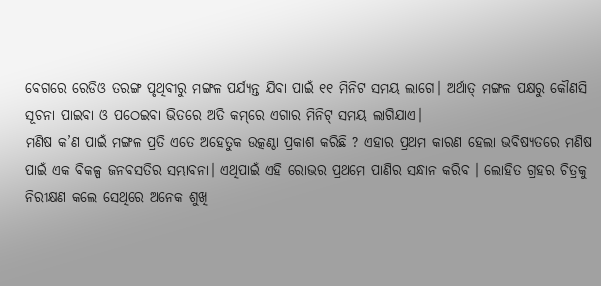ବେଗରେ ରେଡିଓ ତରଙ୍ଗ ପୃଥିବୀରୁ ମଙ୍ଗଳ ପର୍ଯ୍ୟନ୍ତ ଯିବା ପାଇଁ ୧୧ ମିନିଟ ସମୟ ଲାଗେ। ଅର୍ଥାତ୍‌ ମଙ୍ଗଳ ପକ୍ଷରୁ କୌଣସି ସୂଚନା ପାଇବା ଓ ପଠେଇବା ଭିତରେ ଅତି କମ୍‌ରେ ଏଗାର ମିନିଟ୍‌ ସମୟ ଲାଗିଯାଏ।
ମଣିଷ କ’ଣ ପାଇଁ ମଙ୍ଗଳ ପ୍ରତି ଏତେ ଅହେତୁକ ଉତ୍କଣ୍ଠା ପ୍ରକାଶ କରିଛି ? ଏହାର ପ୍ରଥମ କାରଣ ହେଲା ଭବିଷ୍ୟତରେ ମଣିଷ ପାଇଁ ଏକ ବିକଳ୍ପ ଜନବସତିର ସମ୍ଭାବନା। ଏଥିପାଇଁ ଏହି ରୋଭର ପ୍ରଥମେ ପାଣିର ସନ୍ଧାନ କରିବ । ଲୋହିତ ଗ୍ରହର ଚିତ୍ରକୁ ନିରୀକ୍ଷଣ କଲେ ସେଥିରେ ଅନେକ ଶୁଖି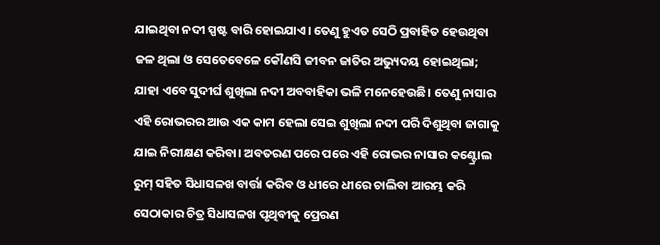ଯାଇଥିବା ନଦୀ ସ୍ପଷ୍ଟ ବାରି ହୋଇଯାଏ। ତେଣୁ ହୁଏତ ସେଠି ପ୍ରବାହିତ ହେଉଥିବା ଜଳ ଥିଲା ଓ ସେତେବେଳେ କୌଣସି ଜୀବନ ଜାତିର ଅଭ୍ୟୁଦୟ ହୋଇଥିଲା; ଯାହା ଏବେ ସୁଦୀର୍ଘ ଶୁଖିଲା ନଦୀ ଅବବାହିକା ଭଳି ମନେହେଉଛି। ତେଣୁ ନାସାର ଏହି ରୋଭରର ଆଉ ଏକ କାମ ହେଲା ସେଇ ଶୁଖିଲା ନଦୀ ପରି ଦିଶୁଥିବା ଜାଗାକୁ ଯାଇ ନିରୀକ୍ଷଣ କରିବା। ଅବତରଣ ପରେ ପରେ ଏହି ରୋଭର ନାସାର କଣ୍ଟ୍ରୋଲ ରୁମ୍‌ ସହିତ ସିଧାସଳଖ ବାର୍ତ୍ତା କରିବ ଓ ଧୀରେ ଧୀରେ ଚାଲିବା ଆରମ୍ଭ କରି ସେଠାକାର ଚିତ୍ର ସିଧାସଳଖ ପୃଥିବୀକୁ ପ୍ରେରଣ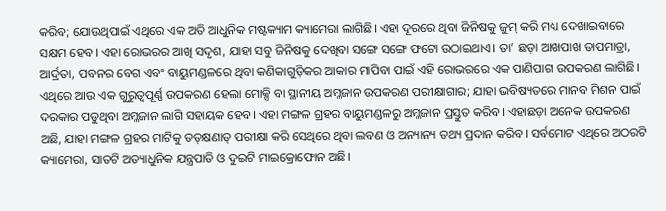କରିବ; ଯୋଉଥିପାଇଁ ଏଥିରେ ଏକ ଅତି ଆଧୁନିକ ମଷ୍ଟକ୍ୟାମ କ୍ୟାମେରା ଲାଗିଛି। ଏହା ଦୂରରେ ଥିବା ଜିନିଷକୁ ଜୁମ୍‌ କରି ମଧ୍ୟ ଦେଖାଇବାରେ ସକ୍ଷମ ହେବ। ଏହା ରୋଭରର ଆଖି ସଦୃଶ, ଯାହା ସବୁ ଜିନିଷକୁ ଦେଖିବା ସଙ୍ଗେ ସଙ୍ଗେ ଫଟୋ ଉଠାଇଥାଏ। ତା’ ଛଡ଼ା ଆଖପାଖ ତାପମାତ୍ରା, ଆର୍ଦ୍ରତା, ପବନର ବେଗ ଏବଂ ବାୟୁମଣ୍ଡଳରେ ଥିବା କଣିକାଗୁଡ଼ିକର ଆକାର ମାପିବା ପାଇଁ ଏହି ରୋଭରରେ ଏକ ପାଣିପାଗ ଉପକରଣ ଲାଗିଛି। ଏଥିରେ ଆଉ ଏକ ଗୁରୁତ୍ୱପୂର୍ଣ୍ଣ ଉପକରଣ ହେଲା ମୋକ୍ସି ବା ସ୍ଥାନୀୟ ଅମ୍ଳଜାନ ଉପକରଣ ପରୀକ୍ଷାଗାର; ଯାହା ଭବିଷ୍ୟତରେ ମାନବ ମିଶନ ପାଇଁ ଦରକାର ପଡୁଥିବା ଅମ୍ଳଜାନ ଲାଗି ସହାୟକ ହେବ। ଏହା ମଙ୍ଗଳ ଗ୍ରହର ବାୟୁମଣ୍ଡଳରୁ ଅମ୍ଳଜାନ ପ୍ରସ୍ତୁତ କରିବ। ଏହାଛଡ଼ା ଅନେକ ଉପକରଣ ଅଛି, ଯାହା ମଙ୍ଗଳ ଗ୍ରହର ମାଟିକୁ ତତ୍‌କ୍ଷଣାତ୍‌ ପରୀକ୍ଷା କରି ସେଥିରେ ଥିବା ଲବଣ ଓ ଅନ୍ୟାନ୍ୟ ତଥ୍ୟ ପ୍ରଦାନ କରିବ। ସର୍ବମୋଟ ଏଥିରେ ଅଠରଟି କ୍ୟାମେରା, ସାତଟି ଅତ୍ୟାଧୁନିକ ଯନ୍ତ୍ରପାତି ଓ ଦୁଇଟି ମାଇକ୍ରୋଫୋନ ଅଛି।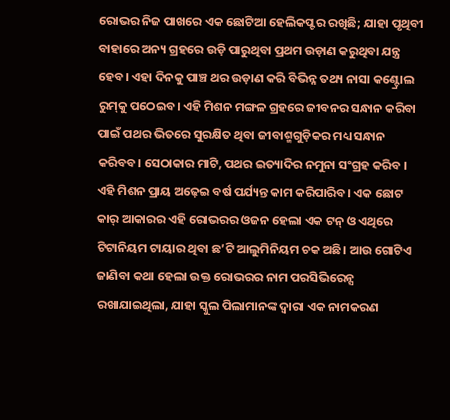ରୋଭର ନିଜ ପାଖରେ ଏକ ଛୋଟିଆ ହେଲିକପ୍ଟର ରଖିଛି; ଯାହା ପୃଥିବୀ ବାହାରେ ଅନ୍ୟ ଗ୍ରହରେ ଉଡ଼ି ପାରୁଥିବା ପ୍ରଥମ ଉଡ଼ାଣ କରୁଥିବା ଯନ୍ତ୍ର ହେବ। ଏହା ଦିନକୁ ପାଞ୍ଚ ଥର ଉଡ଼ାଣ କରି ବିଭିନ୍ନ ତଥ୍ୟ ନାସା କଣ୍ଟ୍ରୋଲ ରୁମ୍‌କୁ ପଠେଇବ। ଏହି ମିଶନ ମଙ୍ଗଳ ଗ୍ରହରେ ଜୀବନର ସନ୍ଧାନ କରିବା ପାଇଁ ପଥର ଭିତରେ ସୁରକ୍ଷିତ ଥିବା ଜୀବାଶ୍ମଗୁଡ଼ିକର ମଧ୍ୟ ସନ୍ଧାନ କରିବବ। ସେଠାକାର ମାଟି, ପଥର ଇତ୍ୟାଦିର ନମୁନା ସଂଗ୍ରହ କରିବ । ଏହି ମିଶନ ପ୍ରାୟ ଅଢ଼େଇ ବର୍ଷ ପର୍ଯ୍ୟନ୍ତ କାମ କରିପାରିବ। ଏକ ଛୋଟ କାର୍‌ ଆକାରର ଏହି ରୋଭରର ଓଜନ ହେଲା ଏକ ଟନ୍‌ ଓ ଏଥିରେ ଟିଟାନିୟମ ଟାୟାର ଥିବା ଛ’ଟି ଆଲୁମିନିୟମ ଚକ ଅଛି। ଆଉ ଗୋଟିଏ ଜାଣିବା କଥା ହେଲା ଉକ୍ତ ରୋଭରର ନାମ ପରସିଭିରେନ୍ସ ରଖାଯାଇଥିଲା, ଯାହା ସ୍କୁଲ ପିଲାମାନଙ୍କ ଦ୍ୱାରା ଏକ ନାମକରଣ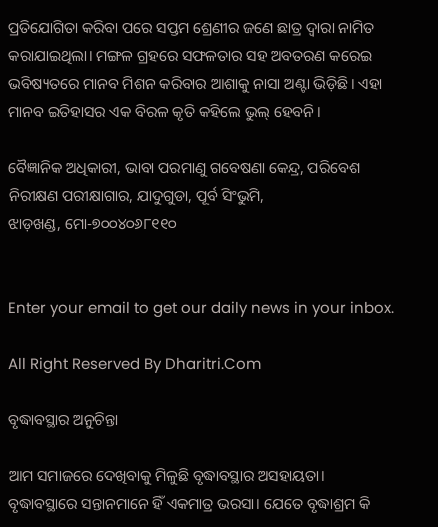ପ୍ରତିଯୋଗିତା କରିବା ପରେ ସପ୍ତମ ଶ୍ରେଣୀର ଜଣେ ଛାତ୍ର ଦ୍ୱାରା ନାମିତ କରାଯାଇଥିଲା। ମଙ୍ଗଳ ଗ୍ରହରେ ସଫଳତାର ସହ ଅବତରଣ କରେଇ ଭବିଷ୍ୟତରେ ମାନବ ମିଶନ କରିବାର ଆଶାକୁ ନାସା ଅଣ୍ଟା ଭିଡ଼ିଛି। ଏହା ମାନବ ଇତିହାସର ଏକ ବିରଳ କୃତି କହିଲେ ଭୁଲ୍‌ ହେବନି।

ବୈଜ୍ଞାନିକ ଅଧିକାରୀ, ଭାବା ପରମାଣୁ ଗବେଷଣା କେନ୍ଦ୍ର, ପରିବେଶ ନିରୀକ୍ଷଣ ପରୀକ୍ଷାଗାର, ଯାଦୁଗୁଡା, ପୂର୍ବ ସିଂଭୁମି,
ଝାଡ଼ଖଣ୍ଡ, ମୋ-୭୦୦୪୦୬୮୧୧୦


Enter your email to get our daily news in your inbox.

All Right Reserved By Dharitri.Com

ବୃଦ୍ଧାବସ୍ଥାର ଅନୁଚିନ୍ତା

ଆମ ସମାଜରେ ଦେଖିବାକୁ ମିଳୁଛି ବୃଦ୍ଧାବସ୍ଥାର ଅସହାୟତା। ବୃଦ୍ଧାବସ୍ଥାରେ ସନ୍ତାନମାନେ ହିଁ ଏକମାତ୍ର ଭରସା। ଯେତେ ବୃଦ୍ଧାଶ୍ରମ କି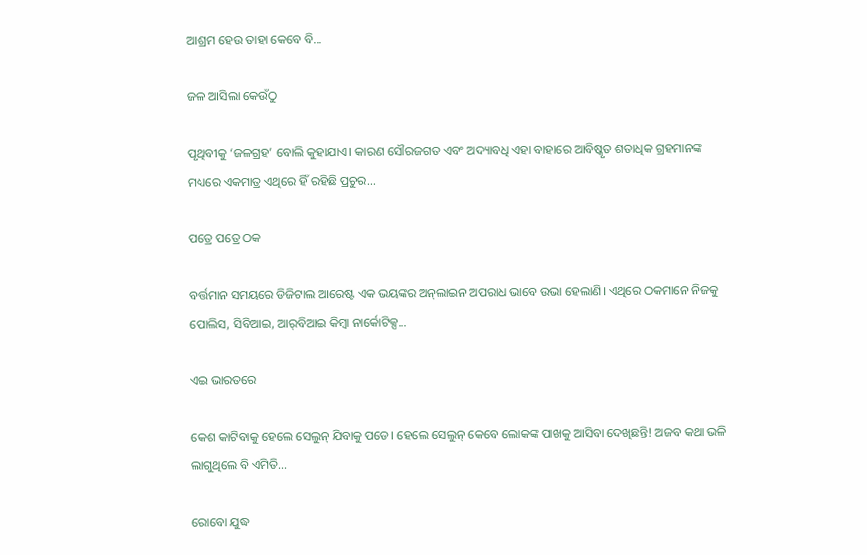ଆଶ୍ରମ ହେଉ ତାହା କେବେ ବି...

ଜଳ ଆସିଲା କେଉଁଠୁ

ପୃଥିବୀକୁ ‘ଜଳଗ୍ରହ’ ବୋଲି କୁହାଯାଏ। କାରଣ ସୌରଜଗତ ଏବଂ ଅଦ୍ୟାବଧି ଏହା ବାହାରେ ଆବିଷ୍କୃତ ଶତାଧିକ ଗ୍ରହମାନଙ୍କ ମଧ୍ୟରେ ଏକମାତ୍ର ଏଥିରେ ହିଁ ରହିଛି ପ୍ରଚୁର...

ପତ୍ରେ ପତ୍ରେ ଠକ

ବର୍ତ୍ତମାନ ସମୟରେ ଡିଜିଟାଲ ଆରେଷ୍ଟ ଏକ ଭୟଙ୍କର ଅନ୍‌ଲାଇନ ଅପରାଧ ଭାବେ ଉଭା ହେଲାଣି। ଏଥିରେ ଠକମାନେ ନିଜକୁ ପୋଲିସ, ସିବିଆଇ, ଆର୍‌ବିଆଇ କିମ୍ବା ନାର୍କୋଟିକ୍ସ...

ଏଇ ଭାରତରେ

କେଶ କାଟିବାକୁ ହେଲେ ସେଲୁନ୍‌ ଯିବାକୁ ପଡେ। ହେଲେ ସେଲୁନ୍‌ କେବେ ଲୋକଙ୍କ ପାଖକୁ ଆସିବା ଦେଖିଛନ୍ତି! ଅଜବ କଥା ଭଳି ଲାଗୁଥିଲେ ବି ଏମିତି...

ରୋବୋ ଯୁଦ୍ଧ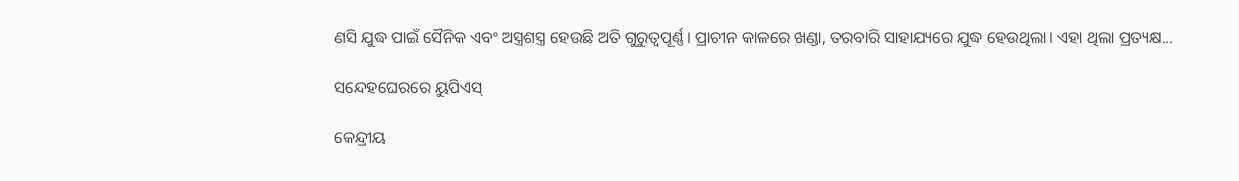ଣସି ଯୁଦ୍ଧ ପାଇଁ ସୈନିକ ଏବଂ ଅସ୍ତ୍ରଶସ୍ତ୍ର ହେଉଛି ଅତି ଗୁରୁତ୍ୱପୂର୍ଣ୍ଣ। ପ୍ରାଚୀନ କାଳରେ ଖଣ୍ଡା, ତରବାରି ସାହାଯ୍ୟରେ ଯୁଦ୍ଧ ହେଉଥିଲା। ଏହା ଥିଲା ପ୍ରତ୍ୟକ୍ଷ...

ସନ୍ଦେହଘେରରେ ୟୁପିଏସ୍‌

କେନ୍ଦ୍ରୀୟ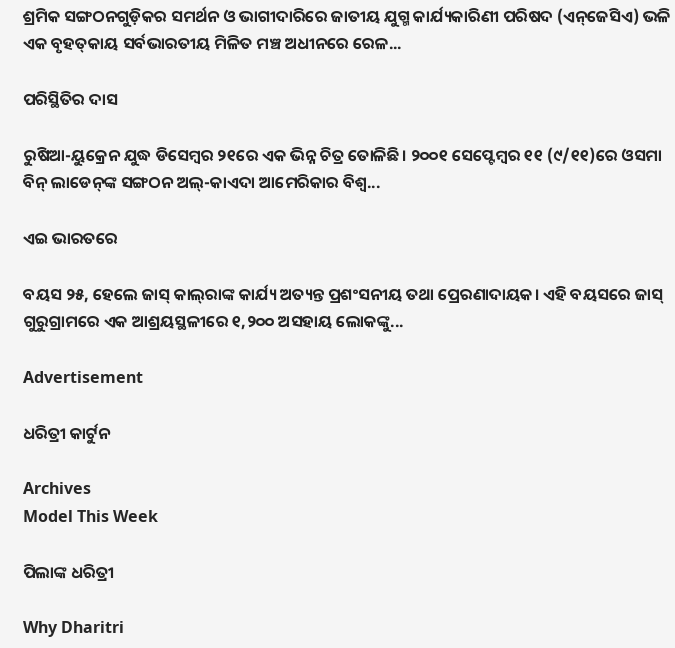ଶ୍ରମିକ ସଙ୍ଗଠନଗୁଡ଼ିକର ସମର୍ଥନ ଓ ଭାଗୀଦାରିରେ ଜାତୀୟ ଯୁଗ୍ମ କାର୍ଯ୍ୟକାରିଣୀ ପରିଷଦ (ଏନ୍‌ଜେସିଏ) ଭଳି ଏକ ବୃହତ୍‌କାୟ ସର୍ବଭାରତୀୟ ମିଳିତ ମଞ୍ଚ ଅଧୀନରେ ରେଳ...

ପରିସ୍ଥିତିର ଦାସ

ରୁଷିଆ-ୟୁକ୍ରେନ ଯୁଦ୍ଧ ଡିସେମ୍ବର ୨୧ରେ ଏକ ଭିନ୍ନ ଚିତ୍ର ତୋଳିଛି। ୨୦୦୧ ସେପ୍ଟେମ୍ବର ୧୧ (୯/୧୧)ରେ ଓସମା ବିନ୍‌ ଲାଡେନ୍‌ଙ୍କ ସଙ୍ଗଠନ ଅଲ୍‌-କାଏଦା ଆମେରିକାର ବିଶ୍ୱ...

ଏଇ ଭାରତରେ

ବୟସ ୨୫, ହେଲେ ଜାସ୍‌ କାଲ୍‌ରାଙ୍କ କାର୍ଯ୍ୟ ଅତ୍ୟନ୍ତ ପ୍ରଶଂସନୀୟ ତଥା ପ୍ରେରଣାଦାୟକ। ଏହି ବୟସରେ ଜାସ୍‌ ଗୁରୁଗ୍ରାମରେ ଏକ ଆଶ୍ରୟସ୍ଥଳୀରେ ୧,୨୦୦ ଅସହାୟ ଲୋକଙ୍କୁ...

Advertisement

ଧରିତ୍ରୀ କାର୍ଟୁନ

Archives
Model This Week

ପିଲାଙ୍କ ଧରିତ୍ରୀ

Why Dharitri